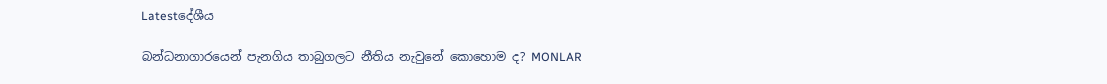Latestදේශීය

බන්ධනාගාරයෙන් පැනගිය තාබුගලට නීතිය නැවුනේ කොහොම ද? MONLAR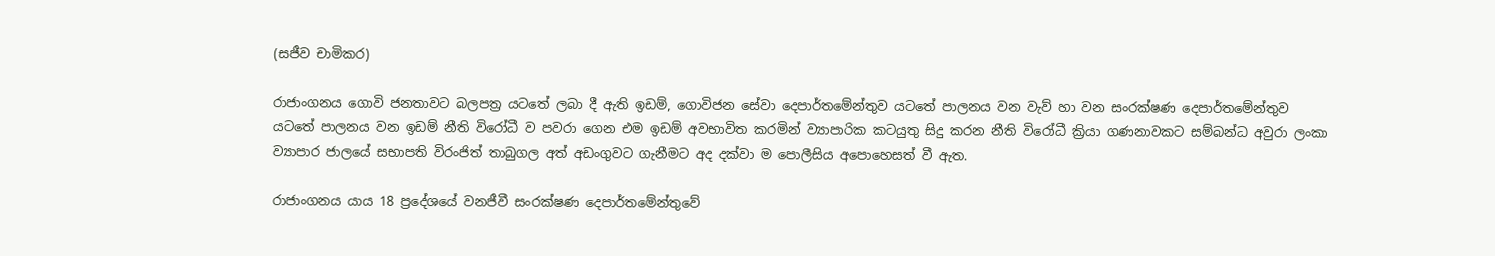(සජීව චාමිකර)

රාජාංගනය ගොවි ජනතාවට බලපත්‍ර යටතේ ලබා දී ඇති ඉඩම්, ගොවිජන සේවා දෙපාර්තමේන්තුව යටතේ පාලනය වන වැව් හා වන සංරක්ෂණ දෙපාර්තමේන්තුව යටතේ පාලනය වන ඉඩම් නීති විරෝධී ව පවරා ගෙන එම ඉඩම් අවභාවිත කරමින් ව්‍යාපාරික කටයුතු සිදු කරන නීති විරෝධී ක්‍රියා ගණනාවකට සම්බන්ධ අවුරා ලංකා ව්‍යාපාර ජාලයේ සභාපති විරංජිත් තාබුගල අත් අඩංගුවට ගැනීමට අද දක්වා ම පොලීසිය අපොහෙසත් වී ඇත.

රාජාංගනය යාය 18 ප්‍රදේශයේ වනජීවී සංරක්ෂණ දෙපාර්තමේන්තුවේ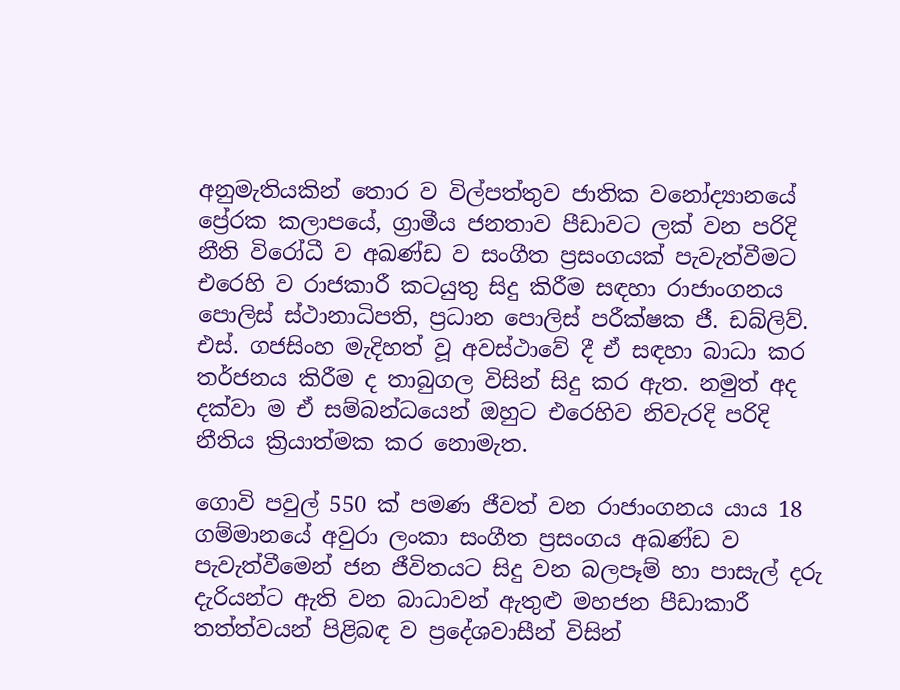අනුමැතියකින් තොර ව විල්පත්තුව ජාතික වනෝද්‍යානයේ ප්‍රේරක කලාපයේ, ග්‍රාමීය ජනතාව පීඩාවට ලක් වන පරිදි නීති විරෝධී ව අඛණ්ඩ ව සංගීත ප්‍රසංගයක් පැවැත්වීමට එරෙහි ව රාජකාරී කටයුතු සිදු කිරීම සඳහා රාජාංගනය පොලිස් ස්ථානාධිපති, ප්‍රධාන පොලිස් පරීක්ෂක ජී. ඩබ්ලිව්. එස්. ගජසිංහ මැදිහත් වූ අවස්ථාවේ දී ඒ සඳහා බාධා කර තර්ජනය කිරීම ද තාබුගල විසින් සිදු කර ඇත. නමුත් අද දක්වා ම ඒ සම්බන්ධයෙන් ඔහුට එරෙහිව නිවැරදි පරිදි නීතිය ක්‍රියාත්මක කර නොමැත.

ගොවි පවුල් 550 ක් පමණ ජීවත් වන රාජාංගනය යාය 18 ගම්මානයේ අවුරා ලංකා සංගීත ප්‍රසංගය අඛණ්ඩ ව පැවැත්වීමෙන් ජන ජීවිතයට සිදු වන බලපෑම් හා පාසැල් දරු දැරියන්ට ඇති වන බාධාවන් ඇතුළු මහජන පීඩාකාරී තත්ත්වයන් පිළිබඳ ව ප්‍රදේශවාසීන් විසින්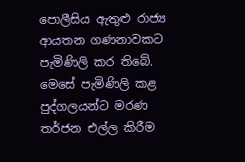පොලීසිය ඇතුළු රාජ්‍ය ආයතන ගණනාවකට පැමිණිලි කර තිබේ. මෙසේ පැමිණිලි කළ පුද්ගලයන්ට මරණ තර්ජන එල්ල කිරීම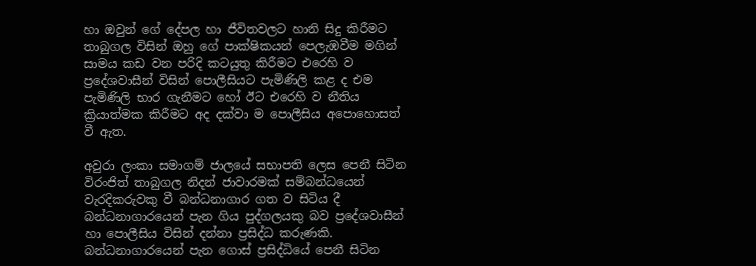හා ඔවුන් ගේ දේපල හා ජීවිතවලට හානි සිදු කිරීමට තාබුගල විසින් ඔහු ගේ පාක්ෂිකයන් පෙලැඹවීම මගින් සාමය කඩ වන පරිදි කටයුතු කිරීමට එරෙහි ව ප්‍රදේශවාසීන් විසින් පොලීසියට පැමිණිලි කළ ද එම පැමිණිලි භාර ගැනීමට හෝ ඊට එරෙහි ව නීතිය ක්‍රියාත්මක කිරීමට අද දක්වා ම පොලීසිය අපොහොසත් වී ඇත.

අවුරා ලංකා සමාගම් ජාලයේ සභාපති ලෙස පෙනී සිටින විරංජිත් තාබුගල නිදන් ජාවාරමක් සම්බන්ධයෙන් වැරදිකරුවකු වී බන්ධනාගාර ගත ව සිටිය දී බන්ධනාගාරයෙන් පැන ගිය පුද්ගලයකු බව ප්‍රදේශවාසීන් හා පොලීසිය විසින් දන්නා ප්‍රසිද්ධ කරුණකි. බන්ධනාගාරයෙන් පැන ගොස් ප්‍රසිද්ධියේ පෙනී සිටින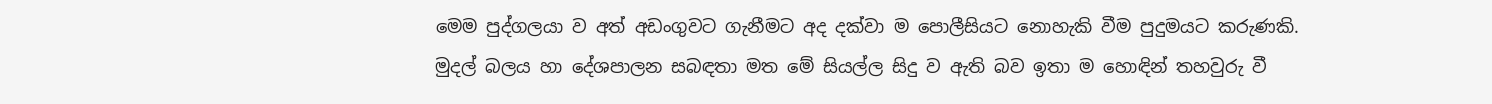මෙම පුද්ගලයා ව අත් අඩංගුවට ගැනීමට අද දක්වා ම පොලීසියට නොහැකි වීම පුදුමයට කරුණකි. මුදල් බලය හා දේශපාලන සබඳතා මත මේ සියල්ල සිදු ව ඇති බව ඉතා ම හොඳින් තහවුරු වී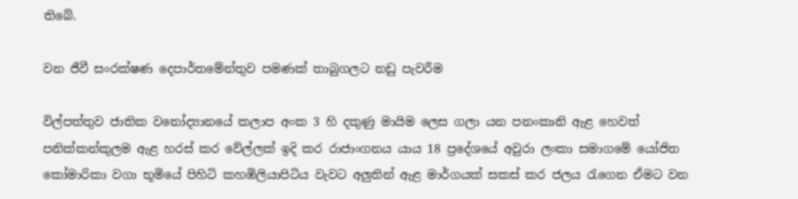තිබේ.

වන ජීවී සංරක්ෂණ දෙපාර්තමේන්තුව පමණක් තාබුගලට නඩු පැවරීම

විල්පත්තුව ජාතික වනෝද්‍යානයේ කලාප අංක 3 හි දකුණු මායිම ලෙස ගලා යන පනංකානි ඇළ හෙවත් පනික්කන්කුලම ඇළ හරස් කර වේල්ලක් ඉදි කර රාජාංගනය යාය 18 ප්‍රදේශයේ අවුරා ලංකා සමාගමේ යෝජිත කෝමාරිකා වගා භූමියේ පිහිටි කහඹිලියාපිටිය වැවට අලුතින් ඇළ මාර්ගයක් සකස් කර ජලය රැගෙන ඒමට වන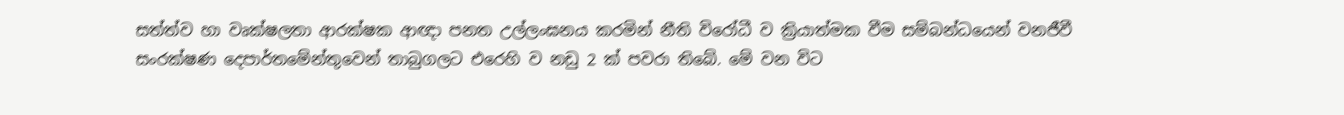සත්ත්ව හා වෘක්ෂලතා ආරක්ෂක ආඥා පනත උල්ලංඝනය කරමින් නීති විරෝධී ව ක්‍රියාත්මක වීම සම්බන්ධයෙන් වනජීවී සංරක්ෂණ දෙපාර්තමේන්තුවෙන් තාබුගලට එරෙහි ව නඩු 2 ක් පවරා තිබේ. මේ වන විට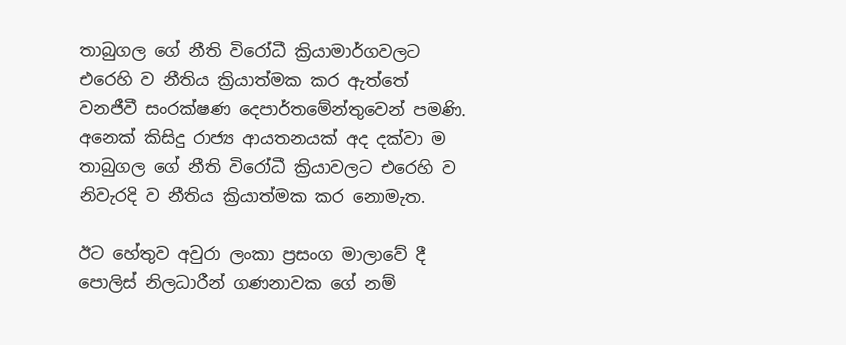තාබුගල ගේ නීති විරෝධී ක්‍රියාමාර්ගවලට එරෙහි ව නීතිය ක්‍රියාත්මක කර ඇත්තේ වනජීවී සංරක්ෂණ දෙපාර්තමේන්තුවෙන් පමණි. අනෙක් කිසිදු රාජ්‍ය ආයතනයක් අද දක්වා ම තාබුගල ගේ නීති විරෝධී ක්‍රියාවලට එරෙහි ව නිවැරදි ව නීතිය ක්‍රියාත්මක කර නොමැත.

ඊට හේතුව අවුරා ලංකා ප්‍රසංග මාලාවේ දී පොලිස් නිලධාරීන් ගණනාවක ගේ නම්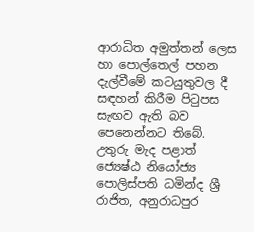ආරාධිත අමුත්තන් ලෙස හා පොල්තෙල් පහන දැල්වීමේ කටයුතුවල දී සඳහන් කිරීම පිටුපස සැඟව ඇති බව පෙනෙන්නට තිබේ. උතුරු මැද පළාත් ජ්‍යෙෂ්ඨ නියෝජ්‍ය පොලිස්පති ධමින්ද ශ්‍රී රාජිත, අනුරාධපුර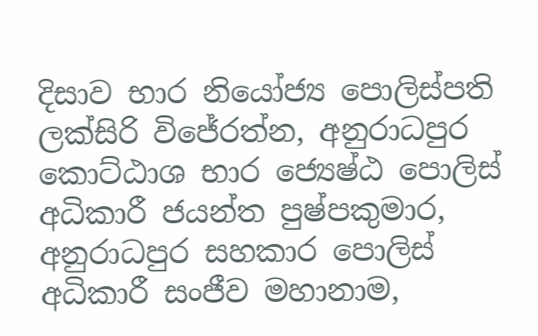දිසාව භාර නියෝජ්‍ය පොලිස්පති ලක්සිරි විජේරත්න, අනුරාධපුර කොට්ඨාශ භාර ජ්‍යෙෂ්ඨ පොලිස් අධිකාරී ජයන්ත පුෂ්පකුමාර, අනුරාධපුර සහකාර පොලිස් අධිකාරී සංජීව මහානාම,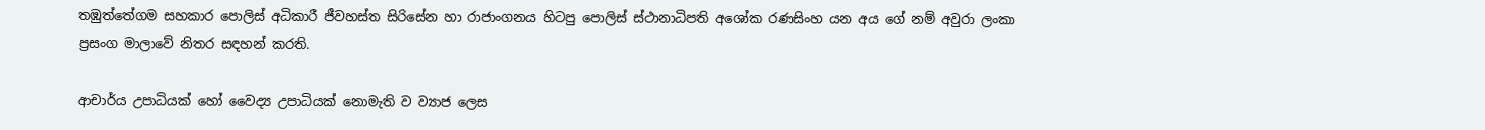තඹුත්තේගම සහකාර පොලිස් අධිකාරී ජීවහස්ත සිරිසේන හා රාජාංගනය හිටපු පොලිස් ස්ථානාධිපති අශෝක රණසිංහ යන අය ගේ නම් අවුරා ලංකා ප්‍රසංග මාලාවේ නිතර සඳහන් කරති.

ආචාර්ය උපාධියක් හෝ වෛද්‍ය උපාධියක් නොමැති ව ව්‍යාජ ලෙස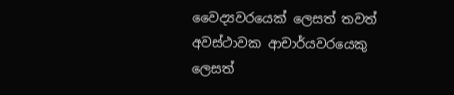වෛද්‍යවරයෙක් ලෙසත් තවත් අවස්ථාවක ආචාර්යවරයෙකු ලෙසත්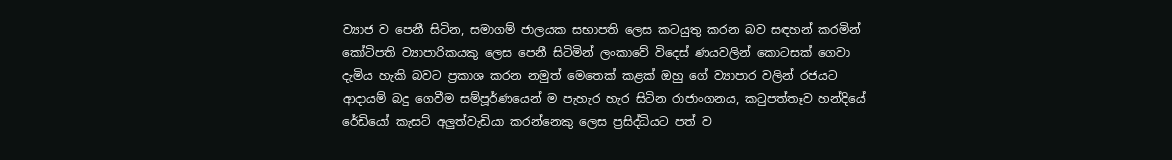ව්‍යාජ ව පෙනී සිටින, සමාගම් ජාලයක සභාපති ලෙස කටයුතු කරන බව සඳහන් කරමින් කෝටිපති ව්‍යාපාරිකයකු ලෙස පෙනී සිටිමින් ලංකාවේ විදෙස් ණයවලින් කොටසක් ගෙවා දැමිය හැකි බවට ප්‍රකාශ කරන නමුත් මෙතෙක් කළක් ඔහු ගේ ව්‍යාපාර වලින් රජයට ආදායම් බදු ගෙවීම සම්පූර්ණයෙන් ම පැහැර හැර සිටින රාජාංගනය, කටුපත්තෑව හන්දියේ රේඩියෝ කැසට් අලුත්වැඩියා කරන්නෙකු ලෙස ප්‍රසිද්ධියට පත් ව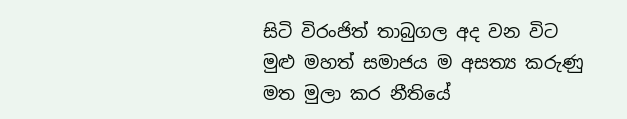සිටි විරංජිත් තාබුගල අද වන විට මුළු මහත් සමාජය ම අසත්‍ය කරුණු මත මුලා කර නීතියේ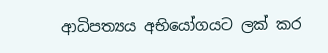ආධිපත්‍යය අභියෝගයට ලක් කර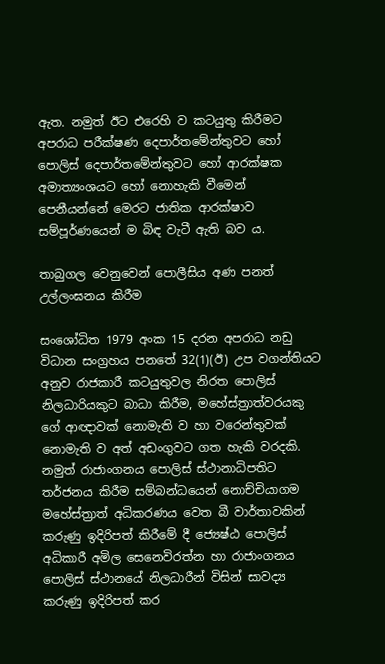ඇත. නමුත් ඊට එරෙහි ව කටයුතු කිරීමට අපරාධ පරීක්ෂණ දෙපාර්තමේන්තුවට හෝ පොලිස් දෙපාර්තමේන්තුවට හෝ ආරක්ෂක අමාත්‍යංශයට හෝ නොහැකි වීමෙන් පෙනීයන්නේ මෙරට ජාතික ආරක්ෂාව සම්පූර්ණයෙන් ම බිඳ වැටී ඇති බව ය.

තාබුගල වෙනුවෙන් පොලීසිය අණ පනත් උල්ලංඝනය කිරීම

සංශෝධිත 1979 අංක 15 දරන අපරාධ නඩු විධාන සංග්‍රහය පනතේ 32(1)(ඊ) උප වගන්තියට අනුව රාජකාරී කටයුතුවල නිරත පොලිස් නිලධාරියකුට බාධා කිරීම, මහේස්ත්‍රාත්වරයකු ගේ ආඥාවක් නොමැති ව හා වරෙන්තුවක් නොමැති ව අත් අඩංගුවට ගත හැකි වරදකි. නමුත් රාජාංගනය පොලිස් ස්ථානාධිපතිට තර්ජනය කිරීම සම්බන්ධයෙන් නොච්චියාගම මහේස්ත්‍රාත් අධිකරණය වෙත බී වාර්තාවකින් කරුණු ඉදිරිපත් කිරීමේ දී ජ්‍යෙෂ්ඨ පොලිස් අධිකාරී අමිල සෙනෙවිරත්න හා රාජාංගනය පොලිස් ස්ථානයේ නිලධාරීන් විසින් සාවද්‍ය කරුණු ඉදිරිපත් කර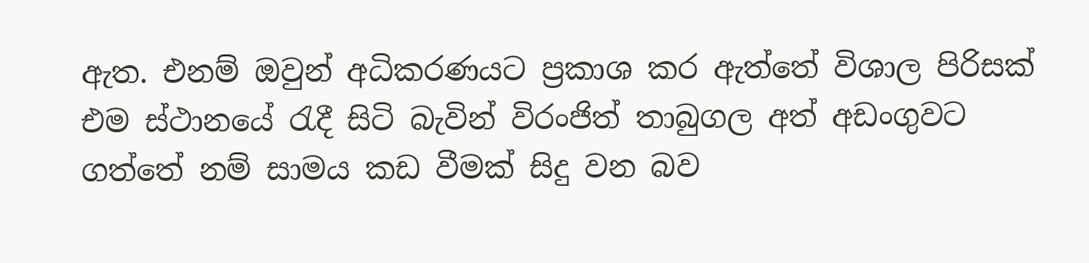ඇත. එනම් ඔවුන් අධිකරණයට ප්‍රකාශ කර ඇත්තේ විශාල පිරිසක් එම ස්ථානයේ රැදී සිටි බැවින් විරංජිත් තාබුගල අත් අඩංගුවට ගත්තේ නම් සාමය කඩ වීමක් සිදු වන බව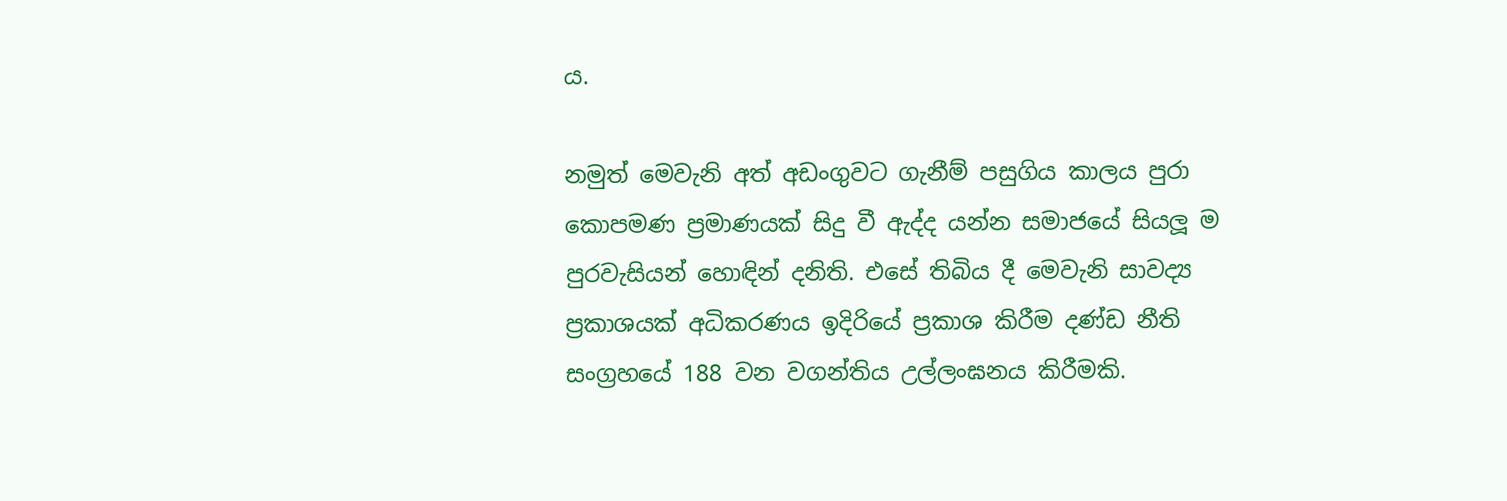ය.

නමුත් මෙවැනි අත් අඩංගුවට ගැනීම් පසුගිය කාලය පුරා කොපමණ ප්‍රමාණයක් සිදු වී ඇද්ද යන්න සමාජයේ සියලූ ම පුරවැසියන් හොඳින් දනිති. එසේ තිබිය දී මෙවැනි සාවද්‍ය ප්‍රකාශයක් අධිකරණය ඉදිරියේ ප්‍රකාශ කිරීම දණ්ඩ නීති සංග්‍රහයේ 188 වන වගන්තිය උල්ලංඝනය කිරීමකි.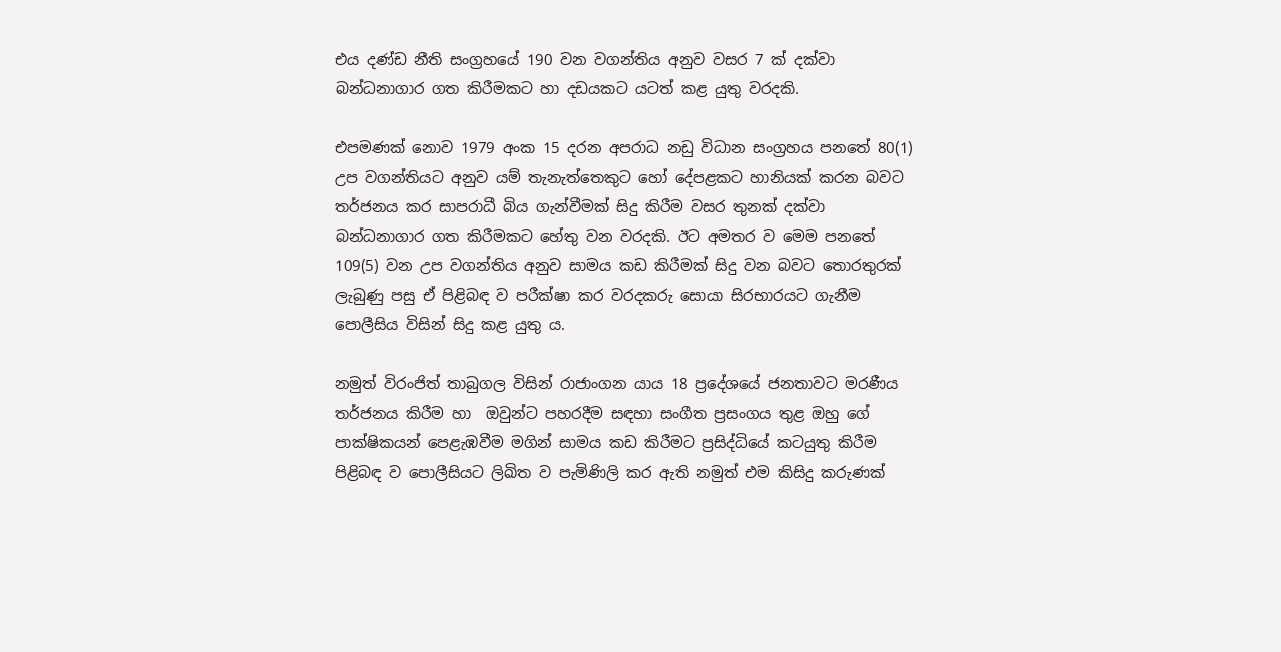එය දණ්ඩ නීති සංග්‍රහයේ 190 වන වගන්තිය අනුව වසර 7 ක් දක්වා බන්ධනාගාර ගත කිරීමකට හා දඩයකට යටත් කළ යුතු වරදකි.

එපමණක් නොව 1979 අංක 15 දරන අපරාධ නඩු විධාන සංග්‍රහය පනතේ 80(1) උප වගන්තියට අනුව යම් තැනැත්තෙකුට හෝ දේපළකට හානියක් කරන බවට තර්ජනය කර සාපරාධී බිය ගැන්වීමක් සිදු කිරීම වසර තුනක් දක්වා බන්ධනාගාර ගත කිරීමකට හේතු වන වරදකි. ඊට අමතර ව මෙම පනතේ 109(5) වන උප වගන්තිය අනුව සාමය කඩ කිරීමක් සිදු වන බවට තොරතුරක් ලැබුණු පසු ඒ පිළිබඳ ව පරීක්ෂා කර වරදකරු සොයා සිරභාරයට ගැනීම පොලීසිය විසින් සිදු කළ යුතු ය.

නමුත් විරංජිත් තාබුගල විසින් රාජාංගන යාය 18 ප්‍රදේශයේ ජනතාවට මරණීය තර්ජනය කිරීම හා  ඔවුන්ට පහරදීම සඳහා සංගීත ප්‍රසංගය තුළ ඔහු ගේ පාක්ෂිකයන් පෙළැඹවීම මගින් සාමය කඩ කිරීමට ප්‍රසිද්ධියේ කටයුතු කිරීම පිළිබඳ ව පොලීසියට ලිඛිත ව පැමිණිලි කර ඇති නමුත් එම කිසිදු කරුණක්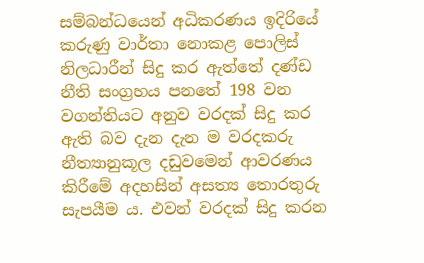සම්බන්ධයෙන් අධිකරණය ඉදිරියේ කරුණු වාර්තා නොකළ පොලිස් නිලධාරීන් සිදු කර ඇත්තේ දණ්ඩ නීති සංග්‍රහය පනතේ 198 වන වගන්තියට අනුව වරදක් සිදු කර ඇති බව දැන දැන ම වරදකරු නීත්‍යානුකූල දඩුවමෙන් ආවරණය කිරීමේ අදහසින් අසත්‍ය තොරතුරු සැපයීම ය. එවන් වරදක් සිදු කරන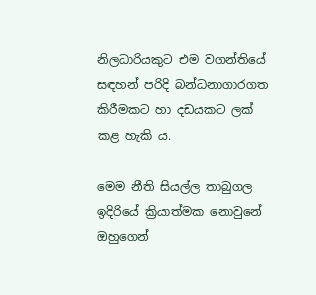නිලධාරියකුට එම වගන්තියේ සඳහන් පරිදි බන්ධනාගාරගත කිරීමකට හා දඩයකට ලක් කළ හැකි ය.

මෙම නීති සියල්ල තාබුගල ඉදිරියේ ක්‍රියාත්මක නොවුනේ ඔහුගෙන්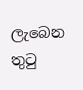ලැබෙන තුටු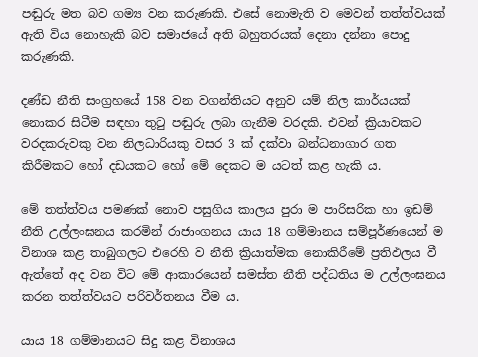පඬුරු මත බව ගම්‍ය වන කරුණකි. එසේ නොමැති ව මෙවන් තත්ත්වයක් ඇති විය නොහැකි බව සමාජයේ අති බහුතරයක් දෙනා දන්නා පොදු කරුණකි.

දණ්ඩ නීති සංග්‍රහයේ 158 වන වගන්තියට අනුව යම් නිල කාර්යයක් නොකර සිටීම සඳහා තුටු පඬුරු ලබා ගැනීම වරදකි. එවන් ක්‍රියාවකට වරදකරුවකු වන නිලධාරියකු වසර 3 ක් දක්වා බන්ධනාගාර ගත කිරීමකට හෝ දඩයකට හෝ මේ දෙකට ම යටත් කළ හැකි ය.

මේ තත්ත්වය පමණක් නොව පසුගිය කාලය පුරා ම පාරිසරික හා ඉඩම් නීති උල්ලංඝනය කරමින් රාජාංගනය යාය 18 ගම්මානය සම්පූර්ණයෙන් ම විනාශ කළ තාබුගලට එරෙහි ව නීති ක්‍රියාත්මක නොකිරීමේ ප්‍රතිඵලය වී ඇත්තේ අද වන විට මේ ආකාරයෙන් සමස්ත නීති පද්ධතිය ම උල්ලංඝනය කරන තත්ත්වයට පරිවර්තනය වීම ය.

යාය 18 ගම්මානයට සිදු කළ විනාශය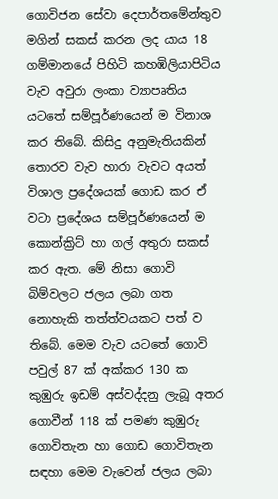ගොවිජන සේවා දෙපාර්තමේන්තුව මගින් සකස් කරන ලද යාය 18 ගම්මානයේ පිහිටි කහඹිලියාපිටිය වැව අවුරා ලංකා ව්‍යාපෘතිය යටතේ සම්පූර්ණයෙන් ම විනාශ කර තිබේ. කිසිදු අනුමැතියකින් තොරව වැව හාරා වැවට අයත් විශාල ප්‍රදේශයක් ගොඩ කර ඒ වටා ප්‍රදේශය සම්පූර්ණයෙන් ම කොන්ක්‍රිට් හා ගල් අතුරා සකස් කර ඇත. මේ නිසා ගොවි බිම්වලට ජලය ලබා ගත නොහැකි තත්ත්වයකට පත් ව තිබේ. මෙම වැව යටතේ ගොවි පවුල් 87 ක් අක්කර 130 ක කුඹුරු ඉඩම් අස්වද්දනු ලැබූ අතර ගොවීන් 118 ක් පමණ කුඹුරු ගොවිතැන හා ගොඩ ගොවිතැන සඳහා මෙම වැවෙන් ජලය ලබා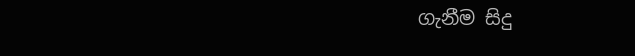ගැනීම සිදු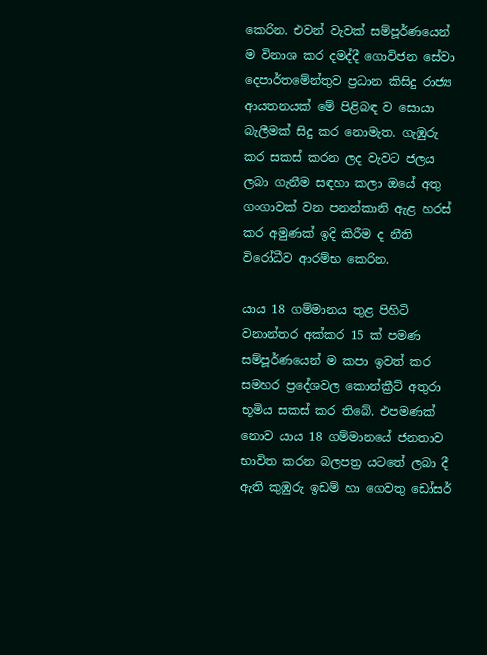කෙරින. එවන් වැවක් සම්පූර්ණයෙන් ම විනාශ කර දමද්දී ගොවිජන සේවා දෙපාර්තමේන්තුව ප්‍රධාන කිසිදු රාජ්‍ය ආයතනයක් මේ පිළිබඳ ව සොයා බැලීමක් සිදු කර නොමැත. ගැඹුරු කර සකස් කරන ලද වැවට ජලය ලබා ගැනීම සඳහා කලා ඔයේ අතු ගංගාවක් වන පනන්කානි ඇළ හරස් කර අමුණක් ඉදි කිරීම ද නීති විරෝධීව ආරම්භ කෙරින.

යාය 18 ගම්මානය තුළ පිහිටි වනාන්තර අක්කර 15 ක් පමණ සම්පූර්ණයෙන් ම කපා ඉවත් කර සමහර ප්‍රදේශවල කොන්ක්‍රීට් අතුරා භූමිය සකස් කර තිබේ. එපමණක් නොව යාය 18 ගම්මානයේ ජනතාව භාවිත කරන බලපත්‍ර යටතේ ලබා දී ඇති කුඹුරු ඉඩම් හා ගෙවතු ඩෝසර්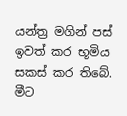යන්ත්‍ර මගින් පස් ඉවත් කර භූමිය සකස් කර තිබේ. මීට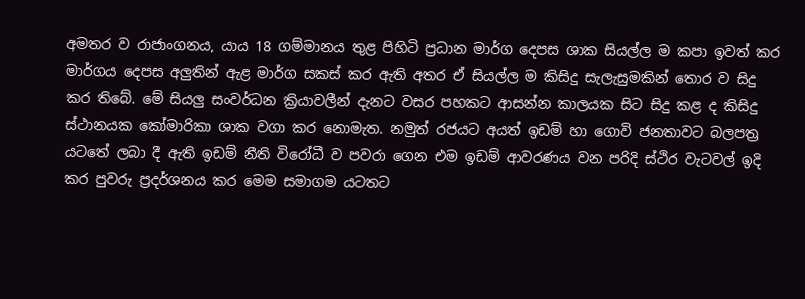අමතර ව රාජාංගනය, යාය 18 ගම්මානය තුළ පිහිටි ප්‍රධාන මාර්ග දෙපස ශාක සියල්ල ම කපා ඉවත් කර මාර්ගය දෙපස අලුතින් ඇළ මාර්ග සකස් කර ඇති අතර ඒ සියල්ල ම කිසිදු සැලැසුමකින් තොර ව සිදු කර තිබේ. මේ සියලු සංවර්ධන ක්‍රියාවලීන් දැනට වසර පහකට ආසන්න කාලයක සිට සිදු කළ ද කිසිදු ස්ථානයක කෝමාරිකා ශාක වගා කර නොමැත. නමුත් රජයට අයත් ඉඩම් හා ගොවි ජනතාවට බලපත්‍ර යටතේ ලබා දී ඇති ඉඩම් නීති විරෝධී ව පවරා ගෙන එම ඉඩම් ආවරණය වන පරිදි ස්ථිර වැටවල් ඉදි කර පුවරු ප්‍රදර්ශනය කර මෙම සමාගම යටතට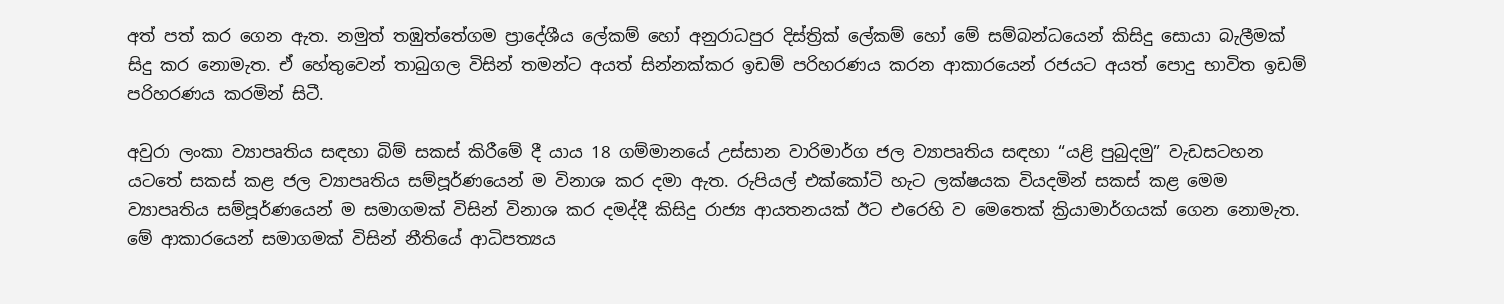අත් පත් කර ගෙන ඇත. නමුත් තඹුත්තේගම ප්‍රාදේශීය ලේකම් හෝ අනුරාධපුර දිස්ත්‍රික් ලේකම් හෝ මේ සම්බන්ධයෙන් කිසිදු සොයා බැලීමක් සිදු කර නොමැත. ඒ හේතුවෙන් තාබුගල විසින් තමන්ට අයත් සින්නක්කර ඉඩම් පරිහරණය කරන ආකාරයෙන් රජයට අයත් පොදු භාවිත ඉඩම් පරිහරණය කරමින් සිටී.

අවුරා ලංකා ව්‍යාපෘතිය සඳහා බිම් සකස් කිරීමේ දී යාය 18 ගම්මානයේ උස්සාන වාරිමාර්ග ජල ව්‍යාපෘතිය සඳහා “යළි පුබුදමු” වැඩසටහන යටතේ සකස් කළ ජල ව්‍යාපෘතිය සම්පූර්ණයෙන් ම විනාශ කර දමා ඇත. රුපියල් එක්කෝටි හැට ලක්ෂයක වියදමින් සකස් කළ මෙම ව්‍යාපෘතිය සම්පූර්ණයෙන් ම සමාගමක් විසින් විනාශ කර දමද්දී කිසිදු රාජ්‍ය ආයතනයක් ඊට එරෙහි ව මෙතෙක් ක්‍රියාමාර්ගයක් ගෙන නොමැත. මේ ආකාරයෙන් සමාගමක් විසින් නීතියේ ආධිපත්‍යය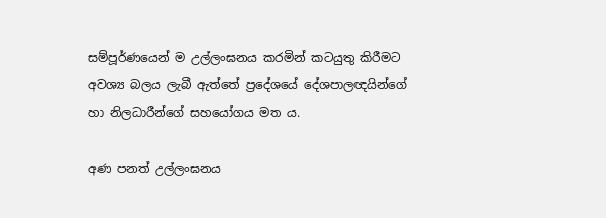සම්පූර්ණයෙන් ම උල්ලංඝනය කරමින් කටයුතු කිරීමට අවශ්‍ය බලය ලැබී ඇත්තේ ප්‍රදේශයේ දේශපාලඥයින්ගේ හා නිලධාරීන්ගේ සහයෝගය මත ය.

අණ පනත් උල්ලංඝනය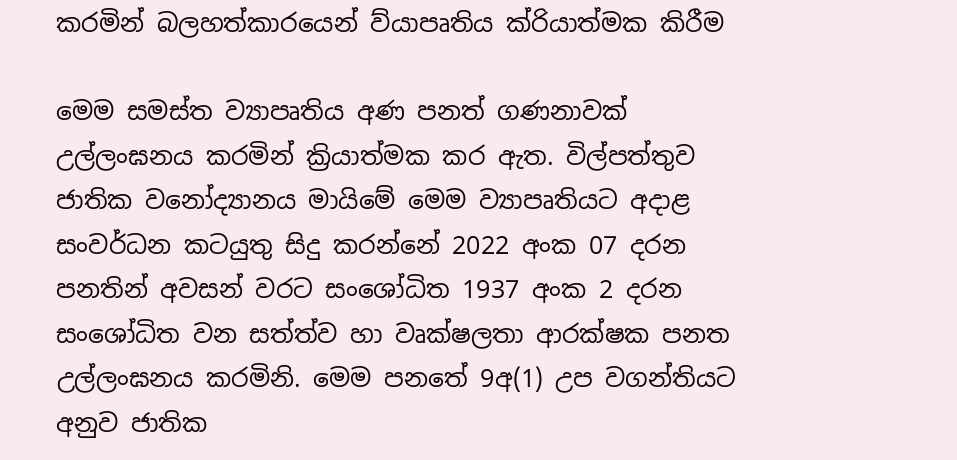කරමින් බලහත්කාරයෙන් ව්යාපෘතිය ක්රියාත්මක කිරීම

මෙම සමස්ත ව්‍යාපෘතිය අණ පනත් ගණනාවක් උල්ලංඝනය කරමින් ක්‍රියාත්මක කර ඇත. විල්පත්තුව ජාතික වනෝද්‍යානය මායිමේ මෙම ව්‍යාපෘතියට අදාළ සංවර්ධන කටයුතු සිදු කරන්නේ 2022 අංක 07 දරන පනතින් අවසන් වරට සංශෝධිත 1937 අංක 2 දරන සංශෝධිත වන සත්ත්ව හා වෘක්ෂලතා ආරක්ෂක පනත උල්ලංඝනය කරමිනි. මෙම පනතේ 9අ(1) උප වගන්තියට අනුව ජාතික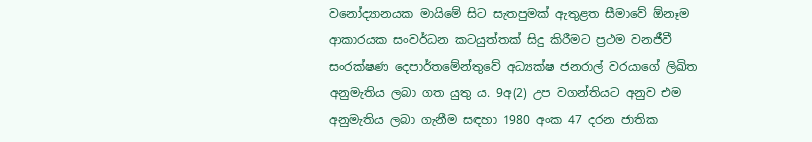වනෝද්‍යානයක මායිමේ සිට සැතපුමක් ඇතුළත සීමාවේ ඕනෑම ආකාරයක සංවර්ධන කටයුත්තක් සිදු කිරීමට ප්‍රථම වනජීවී සංරක්ෂණ දෙපාර්තමේන්තුවේ අධ්‍යක්ෂ ජනරාල් වරයාගේ ලිඛිත අනුමැතිය ලබා ගත යුතු ය. 9අ(2) උප වගන්තියට අනුව එම අනුමැතිය ලබා ගැනීම සඳහා 1980 අංක 47 දරන ජාතික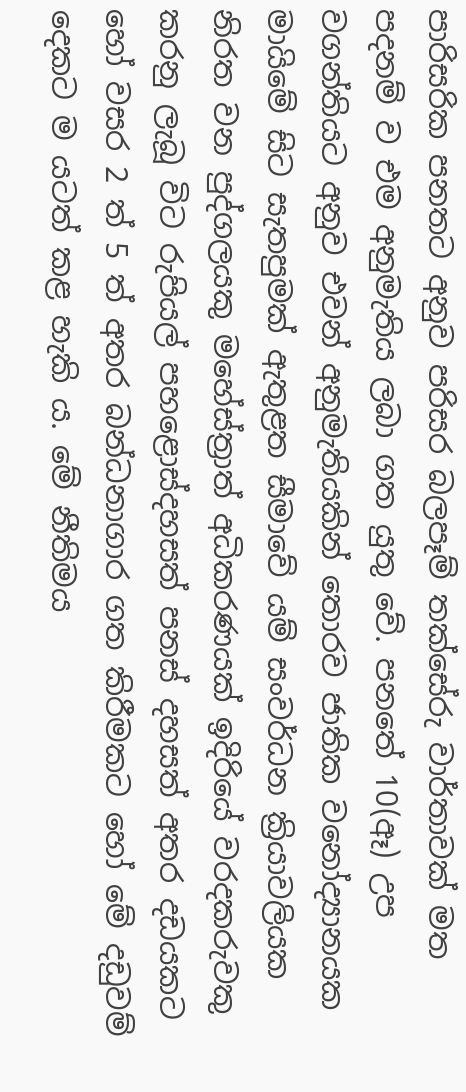පාරිසරික පනතට අනුව පරිසර බලපෑම් තක්සේරු වාර්තාවක් මත පදනම් ව එම අනුමැතිය ලබා ගත යුතු වේ. පනතේ 10(ඈ) උප වගන්තියට අනුව එවන් අනුමැතියකින් තොරව ජාතික වනෝද්‍යානයක මායිමේ සිට සැතපුමක් ඇතුළත සීමාවේ යම් සංවර්ධන ක්‍රියාවලියක නිරත වන පුද්ගලයකු මහේස්ත්‍රාත් අධිකරණයක් ඉදිරියේ වරදකරුවකු කරනු ලැබූ විට රුපියල් පහළොස්දහසත් පනස් දහසත් අතර දඩයකට හෝ වසර 2 ත් 5 ත් අතර බන්ධනාගාර ගත කිරීමකට හෝ මේ දඩුවම් දෙකට ම යටත් කළ හැකි ය. මේ නීතිමය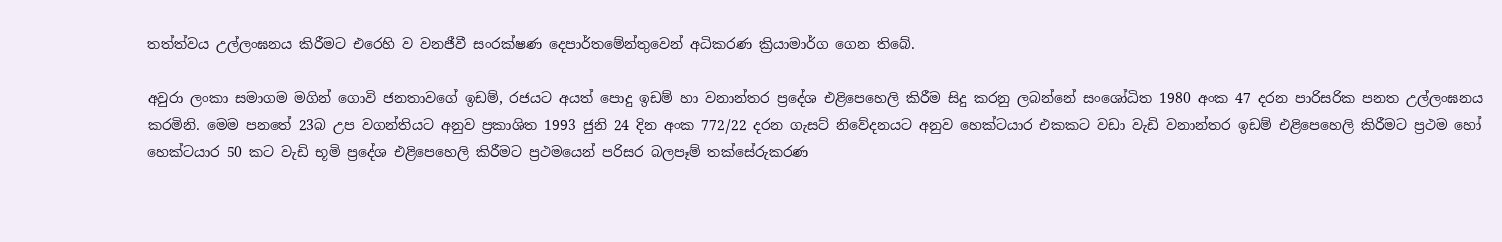තත්ත්වය උල්ලංඝනය කිරීමට එරෙහි ව වනජීවී සංරක්ෂණ දෙපාර්තමේන්තුවෙන් අධිකරණ ක්‍රියාමාර්ග ගෙන තිබේ.

අවුරා ලංකා සමාගම මගින් ගොවි ජනතාවගේ ඉඩම්, රජයට අයත් පොදු ඉඩම් හා වනාන්තර ප්‍රදේශ එළිපෙහෙලි කිරීම සිදු කරනු ලබන්නේ සංශෝධිත 1980 අංක 47 දරන පාරිසරික පනත උල්ලංඝනය කරමිනි. මෙම පනතේ 23බ උප වගන්තියට අනුව ප්‍රකාශිත 1993 ජුනි 24 දින අංක 772/22 දරන ගැසට් නිවේදනයට අනුව හෙක්ටයාර එකකට වඩා වැඩි වනාන්තර ඉඩම් එළිපෙහෙලි කිරීමට ප්‍රථම හෝ හෙක්ටයාර 50 කට වැඩි භූමි ප්‍රදේශ එළිපෙහෙලි කිරීමට ප්‍රථමයෙන් පරිසර බලපෑම් තක්සේරුකරණ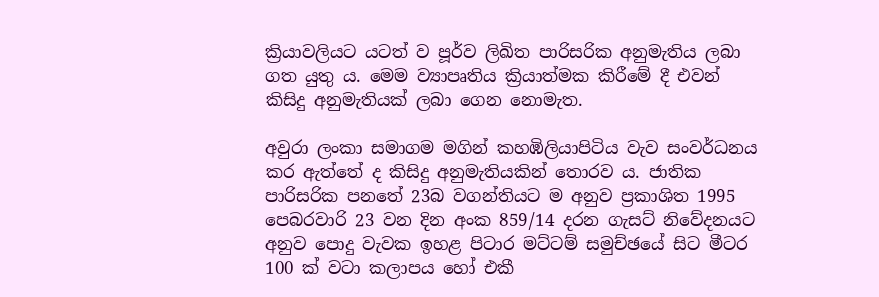ක්‍රියාවලියට යටත් ව පූර්ව ලිඛිත පාරිසරික අනුමැතිය ලබා ගත යුතු ය. මෙම ව්‍යාපෘතිය ක්‍රියාත්මක කිරීමේ දී එවන් කිසිදු අනුමැතියක් ලබා ගෙන නොමැත.

අවුරා ලංකා සමාගම මගින් කහඹිලියාපිටිය වැව සංවර්ධනය කර ඇත්තේ ද කිසිදු අනුමැතියකින් තොරව ය. ජාතික පාරිසරික පනතේ 23බ වගන්තියට ම අනුව ප්‍රකාශිත 1995 පෙබරවාරි 23 වන දින අංක 859/14 දරන ගැසට් නිවේදනයට අනුව පොදු වැවක ඉහළ පිටාර මට්ටම් සමුච්ඡයේ සිට මීටර 100 ක් වටා කලාපය හෝ එකී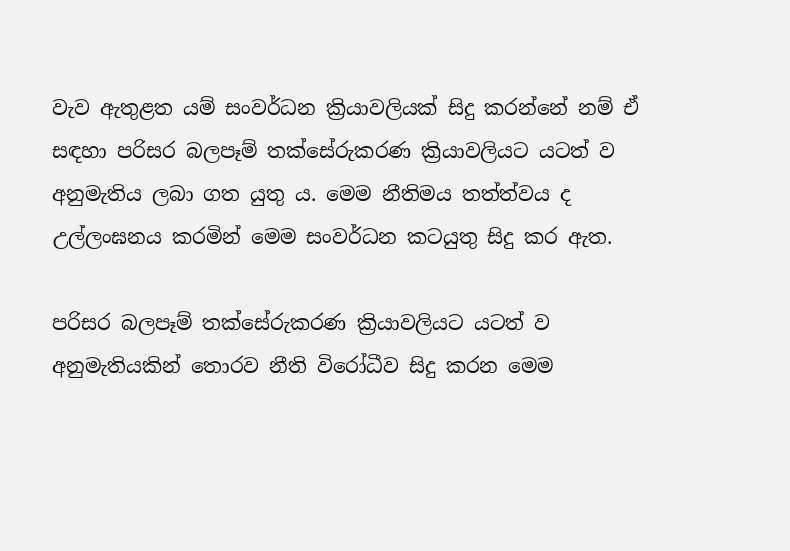වැව ඇතුළත යම් සංවර්ධන ක්‍රියාවලියක් සිදු කරන්නේ නම් ඒ සඳහා පරිසර බලපෑම් තක්සේරුකරණ ක්‍රියාවලියට යටත් ව අනුමැතිය ලබා ගත යුතු ය. මෙම නීතිමය තත්ත්වය ද උල්ලංඝනය කරමින් මෙම සංවර්ධන කටයුතු සිදු කර ඇත.

පරිසර බලපෑම් තක්සේරුකරණ ක්‍රියාවලියට යටත් ව අනුමැතියකින් තොරව නීති විරෝධීව සිදු කරන මෙම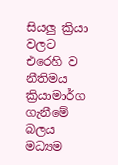සියලු ක්‍රියා වලට එරෙහි ව නීතිමය ක්‍රියාමාර්ග ගැනී‌මේ බලය මධ්‍යම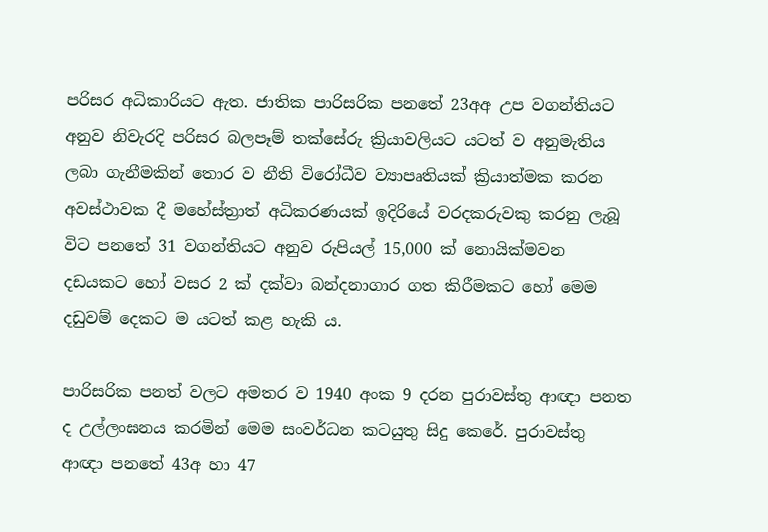පරිසර අධිකාරියට ඇත. ජාතික පාරිසරික පනතේ 23අඅ උප වගන්තියට අනුව නිවැරදි පරිසර බලපෑම් තක්සේරු ක්‍රියාවලියට යටත් ව අනුමැතිය ලබා ගැනීමකින් තොර ව නීති විරෝධීව ව්‍යාපෘතියක් ක්‍රියාත්මක කරන අවස්ථාවක දී මහේස්ත්‍රාත් අධිකරණයක් ඉදිරියේ වරදකරුවකු කරනු ලැබූ විට පනතේ 31 වගන්තියට අනුව රුපියල් 15,000 ක් නොයික්මවන දඩයකට හෝ වසර 2 ක් දක්වා බන්දනාගාර ගත කිරීමකට හෝ මෙම දඩුවම් දෙකට ම යටත් කළ හැකි ය.

පාරිසරික පනත් වලට අමතර ව 1940 අංක 9 දරන පුරාවස්තු ආඥා පනත ද උල්ලංඝනය කරමින් මෙම සංවර්ධන කටයුතු සිදු කෙරේ. පුරාවස්තු ආඥා පනතේ 43අ හා 47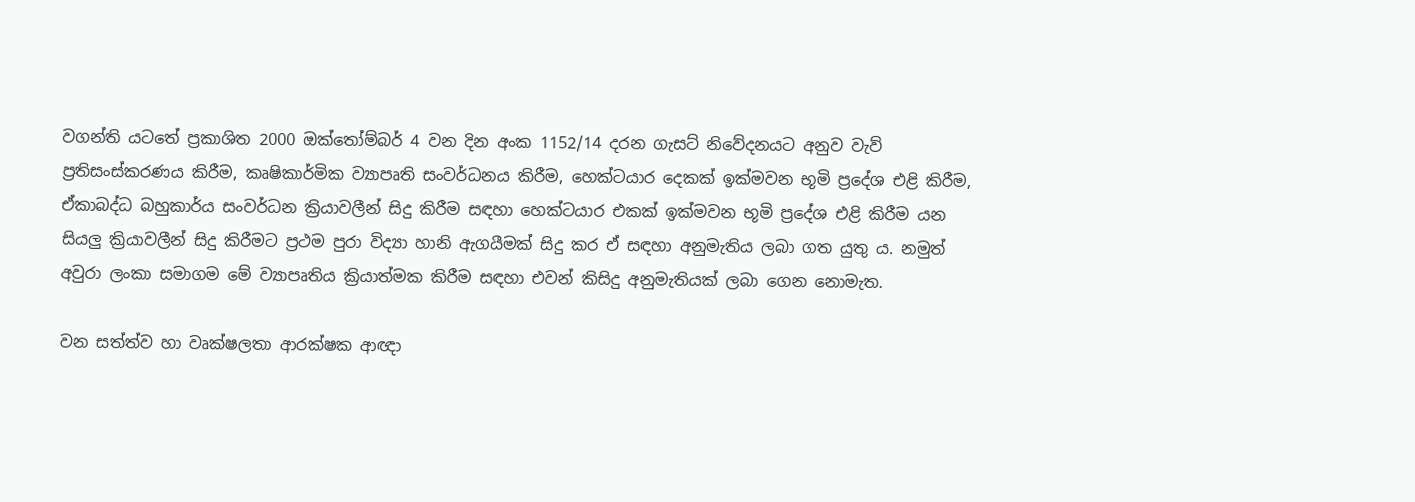වගන්ති යටතේ ප්‍රකාශිත 2000 ඔක්තෝම්බර් 4 වන දින අංක 1152/14 දරන ගැසට් නිවේදනයට අනුව වැව් ප්‍රතිසංස්කරණය කිරීම, කෘෂිකාර්මික ව්‍යාපෘති සංවර්ධනය කිරීම, හෙක්ටයාර දෙකක් ඉක්මවන භූමි ප්‍රදේශ එළි කිරීම, ඒකාබද්ධ බහුකාර්ය සංවර්ධන ක්‍රියාවලීන් සිදු කිරීම සඳහා හෙක්ටයාර එකක් ඉක්මවන භූමි ප්‍රදේශ එළි කිරීම යන සියලු ක්‍රියාවලීන් සිදු කිරීමට ප්‍රථම පුරා විද්‍යා හානි ඇගයීමක් සිදු කර ඒ සඳහා අනුමැතිය ලබා ගත යුතු ය. නමුත් අවුරා ලංකා සමාගම මේ ව්‍යාපෘතිය ක්‍රියාත්මක කිරීම සඳහා එවන් කිසිදු අනුමැතියක් ලබා ගෙන නොමැත.

වන සත්ත්ව හා වෘක්ෂලතා ආරක්ෂක ආඥා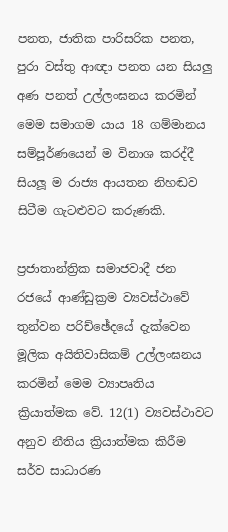පනත, ජාතික පාරිසරික පනත, පුරා වස්තු ආඥා පනත යන සියලු අණ පනත් උල්ලංඝනය කරමින් මෙම සමාගම යාය 18 ගම්මානය සම්පූර්ණයෙන් ම විනාශ කරද්දී සියලූ ම රාජ්‍ය ආයතන නිහඬව සිටීම ගැටළුවට කරුණකි.

ප්‍රජාතාන්ත්‍රික සමාජවාදී ජන රජයේ ආණ්ඩුක්‍රම ව්‍යවස්ථාවේ තුන්වන පරිච්ඡේදයේ දැක්වෙන මූලික අයිතිවාසිකම් උල්ලංඝනය කරමින් මෙම ව්‍යාපෘතිය ක්‍රියාත්මක වේ. 12(1) ව්‍යවස්ථාවට අනුව නීතිය ක්‍රියාත්මක කිරීම සර්ව සාධාරණ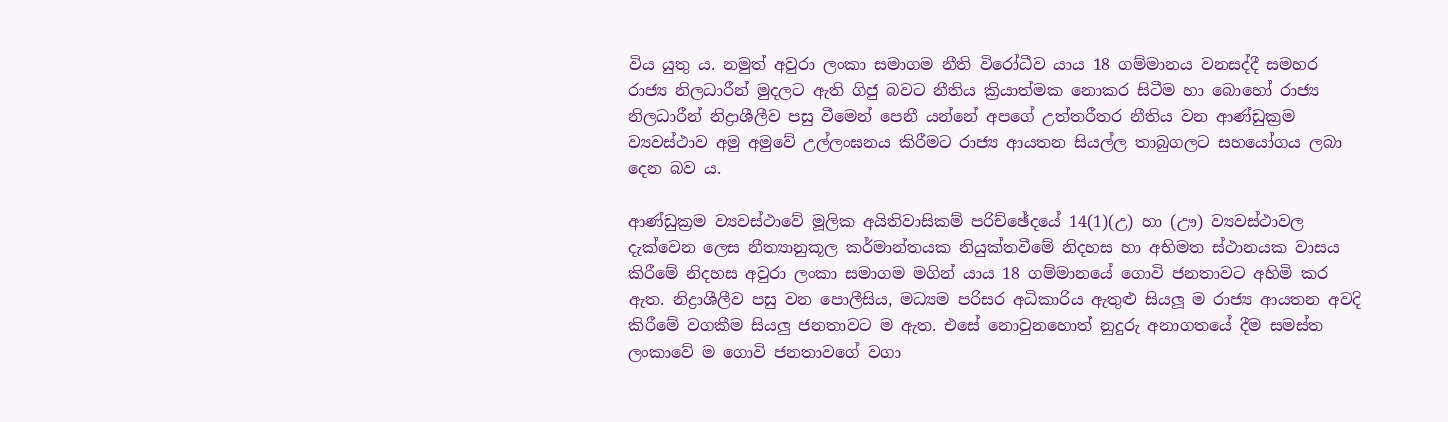විය යුතු ය. නමුත් අවුරා ලංකා සමාගම නීති විරෝධීව යාය 18 ගම්මානය වනසද්දී සමහර රාජ්‍ය නිලධාරීන් මුදලට ඇති ගිජු බවට නීතිය ක්‍රියාත්මක නොකර සිටීම හා බොහෝ රාජ්‍ය නිලධාරීන් නිද්‍රාශීලීව පසු වීමෙන් පෙනී යන්නේ අපගේ උත්තරීතර නීතිය වන ආණ්ඩුක්‍රම ව්‍යවස්ථාව අමු අමුවේ උල්ලංඝනය කිරීමට රාජ්‍ය ආයතන සියල්ල තාබුගලට සහයෝගය ලබා දෙන බව ය.

ආණ්ඩුක්‍රම ව්‍යවස්ථාවේ මූලික අයිතිවාසිකම් පරිච්ඡේදයේ 14(1)(උ) හා (ඌ) ව්‍යවස්ථාවල දැක්වෙන ලෙස නීත්‍යානුකූල කර්මාන්තයක නියුක්තවීමේ නිදහස හා අභිමත ස්ථානයක වාසය කිරීමේ නිදහස අවුරා ලංකා සමාගම මගින් යාය 18 ගම්මානයේ ගොවි ජනතාවට අහිමි කර ඇත. නිද්‍රාශීලීව පසු වන පොලීසිය, මධ්‍යම පරිසර අධිකාරිය ඇතුළු සියලූ ම රාජ්‍ය ආයතන අවදි කිරීමේ වගකීම සියලු ජනතාවට ම ඇත. එසේ නොවුනහොත් නුදුරු අනාගතයේ දීම සමස්ත ලංකාවේ ම ගොවි ජනතාවගේ වගා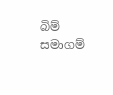බිම් සමාගම්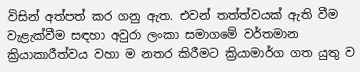විසින් අත්පත් කර ගනු ඇත. එවන් තත්ත්වයක් ඇති වීම වැළැක්වීම සඳහා අවුරා ලංකා සමාගමේ වර්තමාන ක්‍රියාකාරීත්වය වහා ම නතර කිරීමට ක්‍රියාමාර්ග ගත යුතු ව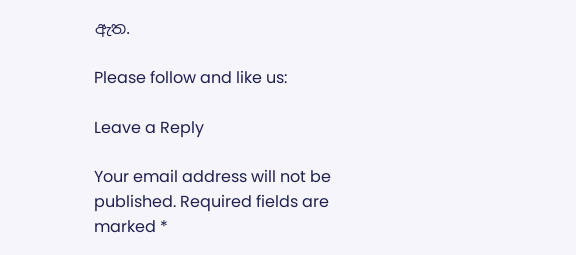ඇත.

Please follow and like us:

Leave a Reply

Your email address will not be published. Required fields are marked *